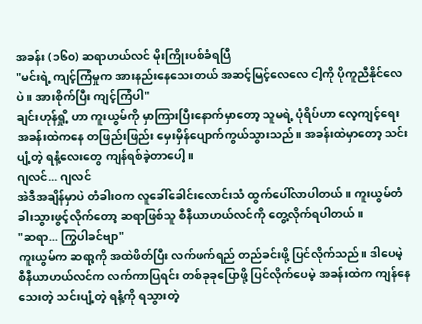အခန်း (၁၆၀) ဆရာဟယ်လင် မိုးကြိုးပစ်ခံရပြီ
"မင်းရဲ့ ကျင့်ကြံမှုက အားနည်းနေသေးတယ် အဆင့်မြင့်လေလေ ငါ့ကို ပိုကူညီနိုင်လေပဲ။ အားစိုက်ပြီး ကျင့်ကြံပါ"
ချင်းဟုန်ရှို့ ဟာ ကူးယွမ်ကို မှာကြားပြီးနောက်မှာတော့ သူမရဲ့ ပုံရိပ်ဟာ လေ့ကျင့်ရေးအခန်းထဲကနေ တဖြည်းဖြည်း မှေးမှိန်ပျောက်ကွယ်သွားသည်။ အခန်းထဲမှာတော့ သင်းပျံ့တဲ့ ရနံ့လေးတွေ ကျန်ရစ်ခဲ့တာပေါ့။
ဂျလင်... ဂျလင်
အဲဒီအချိန်မှာပဲ တံခါးဝက လူခေါ်ခေါင်းလောင်းသံ ထွက်ပေါ်လာပါတယ်။ ကူးယွမ်တံခါးသွားဖွင့်လိုက်တော့ ဆရာဖြစ်သူ စီနီယာဟယ်လင်ကို တွေ့လိုက်ရပါတယ်။
"ဆရာ... ကြွပါခင်ဗျာ"
ကူးယွမ်က ဆရာ့ကို အထဲဖိတ်ပြီး လက်ဖက်ရည် တည်ခင်းဖို့ ပြင်လိုက်သည်။ ဒါပေမဲ့ စီနီယာဟယ်လင်က လက်ကာပြရင်း တစ်ခုခုပြောဖို့ ပြင်လိုက်ပေမဲ့ အခန်းထဲက ကျန်နေသေးတဲ့ သင်းပျံ့တဲ့ ရနံ့ကို ရသွားတဲ့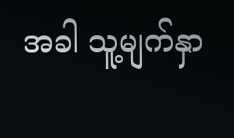အခါ သူ့မျက်နှာ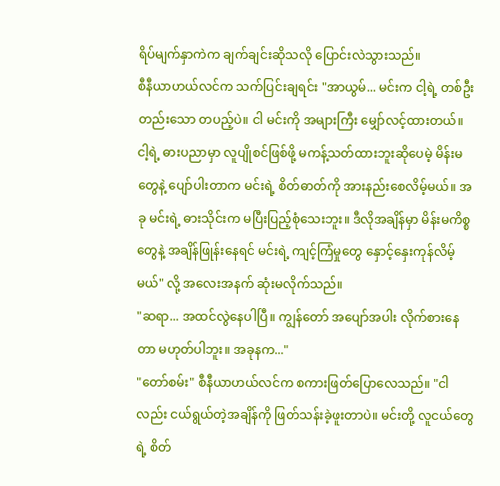ရိပ်မျက်နှာကဲက ချက်ချင်းဆိုသလို ပြောင်းလဲသွားသည်။
စီနီယာဟယ်လင်က သက်ပြင်းချရင်း "အာယွမ်... မင်းက ငါ့ရဲ့ တစ်ဦးတည်းသော တပည့်ပဲ။ ငါ မင်းကို အများကြီး မျှော်လင့်ထားတယ်။ ငါ့ရဲ့ ဓားပညာမှာ လူပျိုစင်ဖြစ်ဖို့ မကန့်သတ်ထားဘူးဆိုပေမဲ့ မိန်းမတွေနဲ့ ပျော်ပါးတာက မင်းရဲ့ စိတ်ဓာတ်ကို အားနည်းစေလိမ့်မယ်။ အခု မင်းရဲ့ ဓားသိုင်းက မပြီးပြည့်စုံသေးဘူး။ ဒီလိုအချိန်မှာ မိန်းမကိစ္စတွေနဲ့ အချိန်ဖြုန်းနေရင် မင်းရဲ့ ကျင့်ကြံမှုတွေ နှောင့်နှေးကုန်လိမ့်မယ်" လို့ အလေးအနက် ဆုံးမလိုက်သည်။
"ဆရာ... အထင်လွဲနေပါပြီ။ ကျွန်တော် အပျော်အပါး လိုက်စားနေတာ မဟုတ်ပါဘူး။ အခုနက..."
"တော်စမ်း" စီနီယာဟယ်လင်က စကားဖြတ်ပြောလေသည်။ "ငါလည်း ငယ်ရွယ်တဲ့အချိန်ကို ဖြတ်သန်းခဲ့ဖူးတာပဲ။ မင်းတို့ လူငယ်တွေရဲ့ စိတ်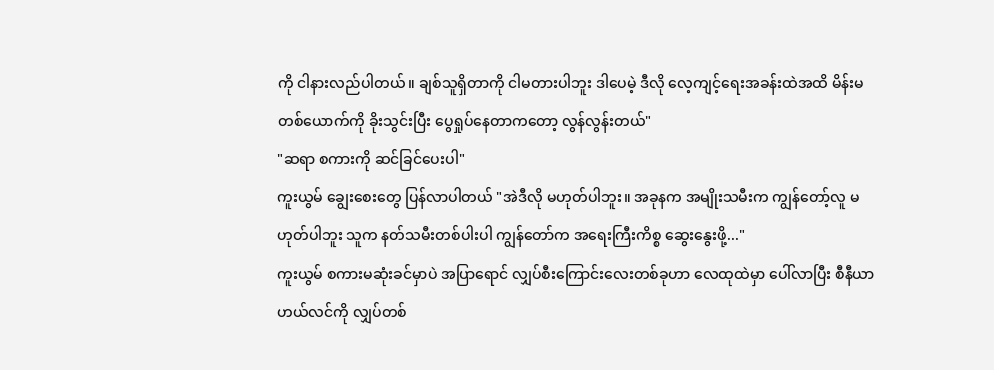ကို ငါနားလည်ပါတယ်။ ချစ်သူရှိတာကို ငါမတားပါဘူး ဒါပေမဲ့ ဒီလို လေ့ကျင့်ရေးအခန်းထဲအထိ မိန်းမတစ်ယောက်ကို ခိုးသွင်းပြီး ပွေရှုပ်နေတာကတော့ လွန်လွန်းတယ်"
"ဆရာ စကားကို ဆင်ခြင်ပေးပါ"
ကူးယွမ် ချွေးစေးတွေ ပြန်လာပါတယ် "အဲဒီလို မဟုတ်ပါဘူး။ အခုနက အမျိုးသမီးက ကျွန်တော့်လူ မဟုတ်ပါဘူး သူက နတ်သမီးတစ်ပါးပါ ကျွန်တော်က အရေးကြီးကိစ္စ ဆွေးနွေးဖို့..."
ကူးယွမ် စကားမဆုံးခင်မှာပဲ အပြာရောင် လျှပ်စီးကြောင်းလေးတစ်ခုဟာ လေထုထဲမှာ ပေါ်လာပြီး စီနီယာဟယ်လင်ကို လျှပ်တစ်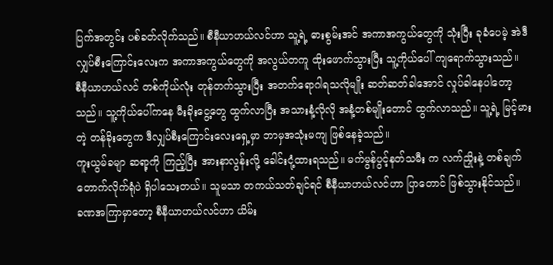ပြက်အတွင်း ပစ်ခတ်လိုက်သည်။ စီနီယာဟယ်လင်ဟာ သူ့ရဲ့ ဓားစွမ်းအင် အကာအကွယ်တွေကို သုံးပြီး ခုခံပေမဲ့ အဲဒီ လျှပ်စီးကြောင်းလေးက အကာအကွယ်တွေကို အလွယ်တကူ ထိုးဖောက်သွားပြီး သူ့ကိုယ်ပေါ် ကျရောက်သွားသည်။
စီနီယာဟယ်လင် တစ်ကိုယ်လုံး တုန်တက်သွားပြီး အတက်ရောဂါရသလိုမျိုး ဆတ်ဆတ်ခါအောင် လှုပ်ခါနေပါတော့သည်။ သူ့ကိုယ်ပေါ်ကနေ မီးခိုးငွေ့တွေ ထွက်လာပြီး အသားနံ့လိုလို အနံ့တစ်မျိုးတောင် ထွက်လာသည်။ သူ့ရဲ့ မြင့်မားတဲ့ တန်ခိုးတွေက ဒီလျှပ်စီးကြောင်းလေးရှေ့မှာ ဘာမှအသုံးမကျ ဖြစ်နေခဲ့သည်။
ကူးယွမ်ခမျာ ဆရာ့ကို ကြည့်ပြီး အားနာလွန်းလို့ ခေါင်းငုံ့ထားရသည်။ မက်မွန်ပွင့်နတ်သမီး က လက်ညှိုးနဲ့ တစ်ချက်တောက်လိုက်ရုံပဲ ရှိပါသေးတယ်။ သူမသာ တကယ်သတ်ချင်ရင် စီနီယာဟယ်လင်ဟာ ပြာတောင် ဖြစ်သွားနိုင်သည်။
ခဏအကြာမှာတော့ စီနီယာဟယ်လင်ဟာ ယိမ်း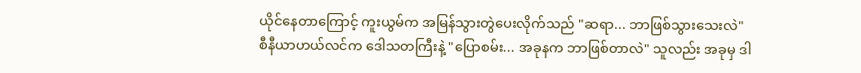ယိုင်နေတာကြောင့် ကူးယွမ်က အမြန်သွားတွဲပေးလိုက်သည် "ဆရာ... ဘာဖြစ်သွားသေးလဲ"
စီနီယာဟယ်လင်က ဒေါသတကြီးနဲ့ "ပြောစမ်း... အခုနက ဘာဖြစ်တာလဲ" သူလည်း အခုမှ ဒါ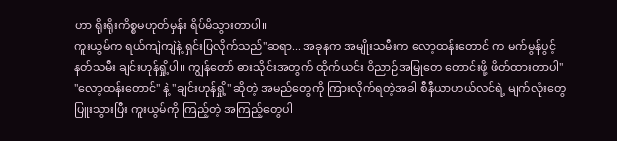ဟာ ရိုးရိုးကိစ္စမဟုတ်မှန်း ရိပ်မိသွားတာပါ။
ကူးယွမ်က ရယ်ကျဲကျဲနဲ့ ရှင်းပြလိုက်သည်"ဆရာ... အခုနက အမျိုးသမီးက လော့ထန်းတောင် က မက်မွန်ပွင့်နတ်သမီး ချင်းဟုန်ရှို့ပါ။ ကျွန်တော် ဓားသိုင်းအတွက် ထိုက်ယင်း ဝိညာဉ်အမြုတေ တောင်းဖို့ ဖိတ်ထားတာပါ"
"လော့ထန်းတောင်" နဲ့ "ချင်းဟုန်ရှို့" ဆိုတဲ့ အမည်တွေကို ကြားလိုက်ရတဲ့အခါ စီနီယာဟယ်လင်ရဲ့ မျက်လုံးတွေ ပြူးသွားပြီး ကူးယွမ်ကို ကြည့်တဲ့ အကြည့်တွေပါ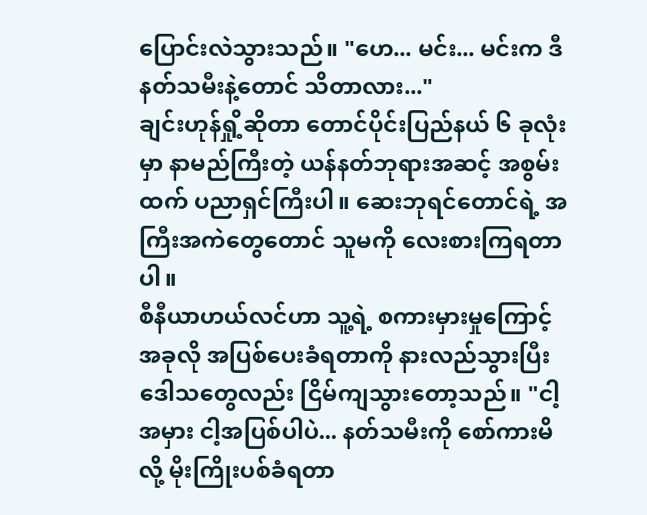ပြောင်းလဲသွားသည်။ "ဟေ... မင်း... မင်းက ဒီနတ်သမီးနဲ့တောင် သိတာလား..."
ချင်းဟုန်ရှို့ဆိုတာ တောင်ပိုင်းပြည်နယ် ၆ ခုလုံးမှာ နာမည်ကြီးတဲ့ ယန်နတ်ဘုရားအဆင့် အစွမ်းထက် ပညာရှင်ကြီးပါ။ ဆေးဘုရင်တောင်ရဲ့ အကြီးအကဲတွေတောင် သူမကို လေးစားကြရတာပါ။
စီနီယာဟယ်လင်ဟာ သူ့ရဲ့ စကားမှားမှုကြောင့် အခုလို အပြစ်ပေးခံရတာကို နားလည်သွားပြီး ဒေါသတွေလည်း ငြိမ်ကျသွားတော့သည်။ "ငါ့အမှား ငါ့အပြစ်ပါပဲ... နတ်သမီးကို စော်ကားမိလို့ မိုးကြိုးပစ်ခံရတာ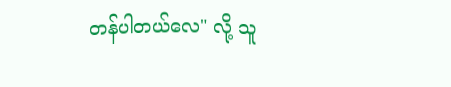တန်ပါတယ်လေ" လို့ သူ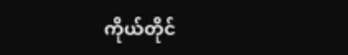ကိုယ်တိုင်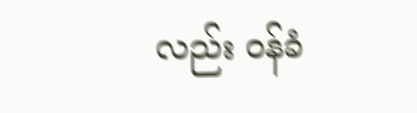လည်း ဝန်ခံ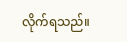လိုက်ရသည်။